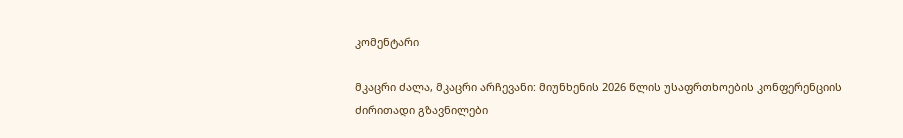კომენტარი

მკაცრი ძალა, მკაცრი არჩევანი: მიუნხენის 2026 წლის უსაფრთხოების კონფერენციის ძირითადი გზავნილები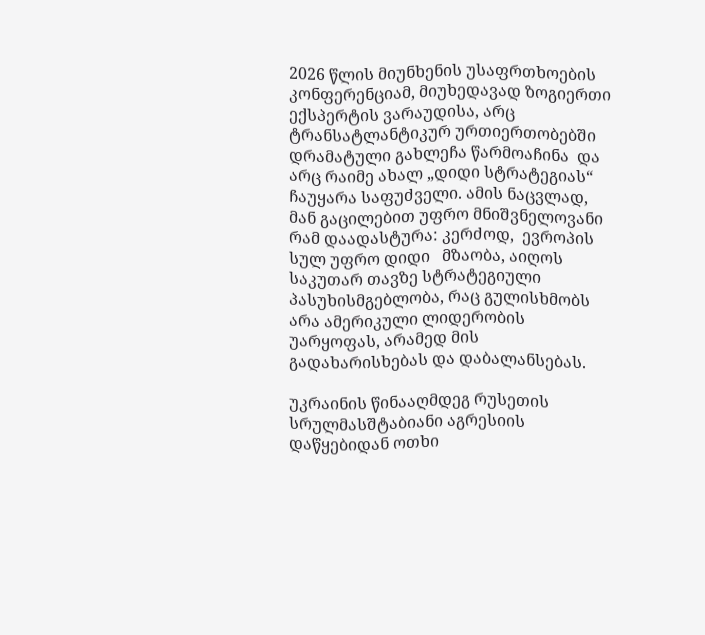2026 წლის მიუნხენის უსაფრთხოების კონფერენციამ, მიუხედავად ზოგიერთი ექსპერტის ვარაუდისა, არც ტრანსატლანტიკურ ურთიერთობებში დრამატული გახლეჩა წარმოაჩინა  და  არც რაიმე ახალ „დიდი სტრატეგიას“ ჩაუყარა საფუძველი. ამის ნაცვლად, მან გაცილებით უფრო მნიშვნელოვანი რამ დაადასტურა: კერძოდ,  ევროპის სულ უფრო დიდი   მზაობა, აიღოს საკუთარ თავზე სტრატეგიული პასუხისმგებლობა, რაც გულისხმობს არა ამერიკული ლიდერობის უარყოფას, არამედ მის გადახარისხებას და დაბალანსებას.

უკრაინის წინააღმდეგ რუსეთის სრულმასშტაბიანი აგრესიის დაწყებიდან ოთხი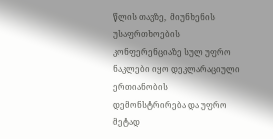წლის თავზე,  მიუნხენის უსაფრთხოების კონფერენციაზე სულ უფრო ნაკლები იყო დეკლარაციული ერთიანობის დემონსტრირება და უფრო მეტად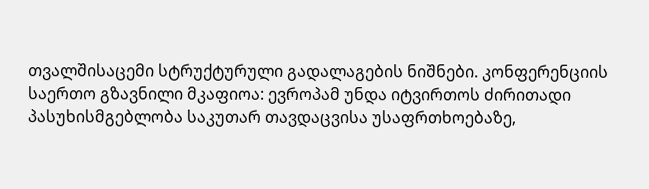თვალშისაცემი სტრუქტურული გადალაგების ნიშნები. კონფერენციის საერთო გზავნილი მკაფიოა: ევროპამ უნდა იტვირთოს ძირითადი პასუხისმგებლობა საკუთარ თავდაცვისა უსაფრთხოებაზე,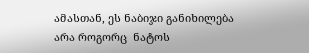ამასთან, ეს ნაბიჯი განიხილება არა როგორც  ნატოს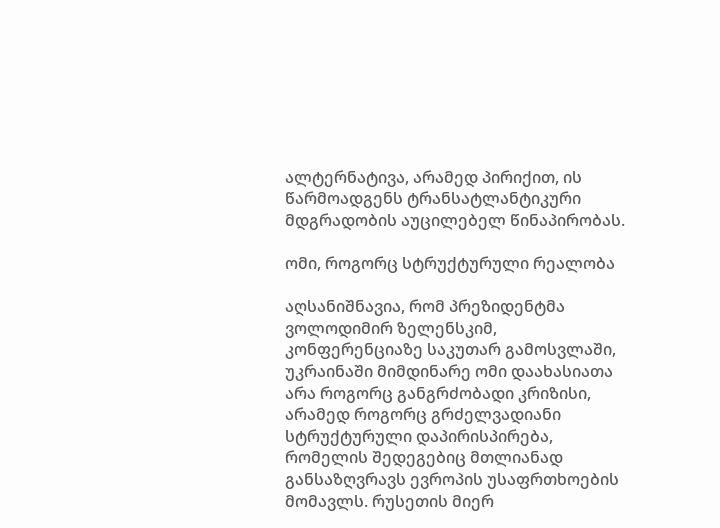ალტერნატივა, არამედ პირიქით, ის წარმოადგენს ტრანსატლანტიკური  მდგრადობის აუცილებელ წინაპირობას.

ომი, როგორც სტრუქტურული რეალობა

აღსანიშნავია, რომ პრეზიდენტმა ვოლოდიმირ ზელენსკიმ, კონფერენციაზე საკუთარ გამოსვლაში,  უკრაინაში მიმდინარე ომი დაახასიათა არა როგორც განგრძობადი კრიზისი, არამედ როგორც გრძელვადიანი სტრუქტურული დაპირისპირება, რომელის შედეგებიც მთლიანად განსაზღვრავს ევროპის უსაფრთხოების მომავლს. რუსეთის მიერ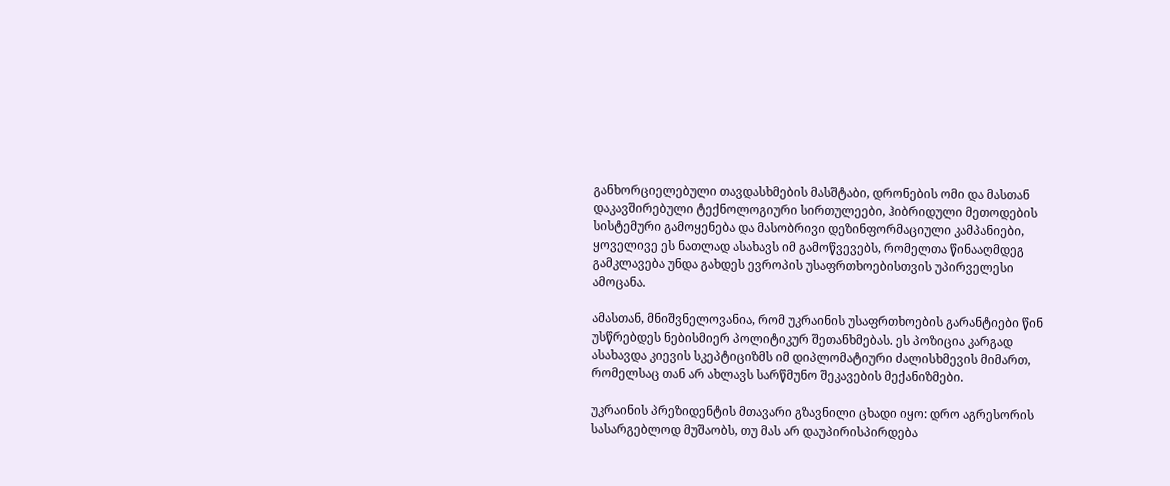განხორციელებული თავდასხმების მასშტაბი, დრონების ომი და მასთან დაკავშირებული ტექნოლოგიური სირთულეები, ჰიბრიდული მეთოდების სისტემური გამოყენება და მასობრივი დეზინფორმაციული კამპანიები,  ყოველივე ეს ნათლად ასახავს იმ გამოწვევებს, რომელთა წინააღმდეგ გამკლავება უნდა გახდეს ევროპის უსაფრთხოებისთვის უპირველესი ამოცანა.

ამასთან, მნიშვნელოვანია, რომ უკრაინის უსაფრთხოების გარანტიები წინ უსწრებდეს ნებისმიერ პოლიტიკურ შეთანხმებას. ეს პოზიცია კარგად ასახავდა კიევის სკეპტიციზმს იმ დიპლომატიური ძალისხმევის მიმართ, რომელსაც თან არ ახლავს სარწმუნო შეკავების მექანიზმები.

უკრაინის პრეზიდენტის მთავარი გზავნილი ცხადი იყო: დრო აგრესორის სასარგებლოდ მუშაობს, თუ მას არ დაუპირისპირდება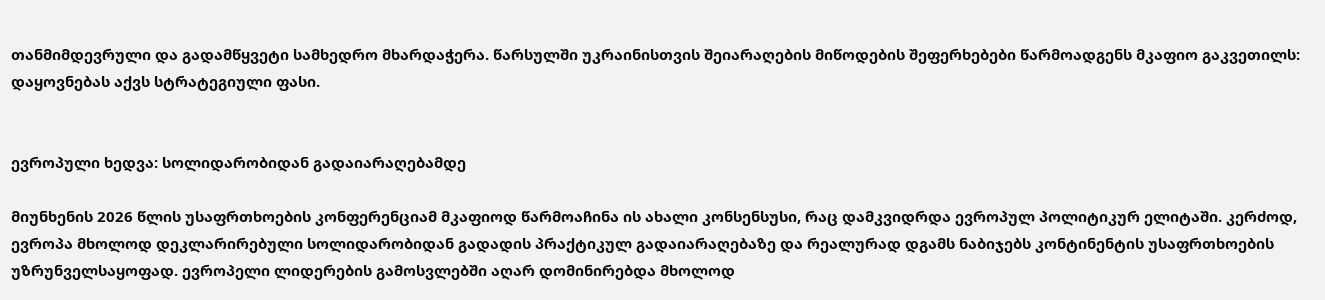თანმიმდევრული და გადამწყვეტი სამხედრო მხარდაჭერა. წარსულში უკრაინისთვის შეიარაღების მიწოდების შეფერხებები წარმოადგენს მკაფიო გაკვეთილს: დაყოვნებას აქვს სტრატეგიული ფასი.


ევროპული ხედვა: სოლიდარობიდან გადაიარაღებამდე

მიუნხენის 2026 წლის უსაფრთხოების კონფერენციამ მკაფიოდ წარმოაჩინა ის ახალი კონსენსუსი, რაც დამკვიდრდა ევროპულ პოლიტიკურ ელიტაში. კერძოდ, ევროპა მხოლოდ დეკლარირებული სოლიდარობიდან გადადის პრაქტიკულ გადაიარაღებაზე და რეალურად დგამს ნაბიჯებს კონტინენტის უსაფრთხოების უზრუნველსაყოფად. ევროპელი ლიდერების გამოსვლებში აღარ დომინირებდა მხოლოდ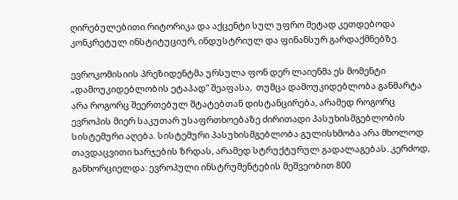ღირებულებითი რიტორიკა და აქცენტი სულ უფრო მეტად კეთდებოდა კონკრეტულ ინსტიტუციურ, ინდუსტრიულ და ფინანსურ გარდაქმნებზე.

ევროკომისიის პრეზიდენტმა ურსულა ფონ დერ ლაიენმა ეს მომენტი „დამოუკიდებლობის ეტაპად“ შეაფასა,  თუმცა დამოუკიდებლობა განმარტა არა როგორც შეერთებულ შტატებთან დისტანცირება, არამედ როგორც ევროპის მიერ საკუთარ უსაფრთხოებაზე ძირითადი პასუხისმგებლობის სისტემური აღება. სისტემური პასუხისმგებლობა გულისხმობა არა მხოლოდ თავდაცვითი ხარჯების ზრდას, არამედ სტრუქტურულ გადალაგებას. კერძოდ, განხორციელდა: ევროპული ინსტრუმენტების მეშვეობით 800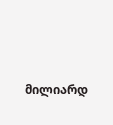მილიარდ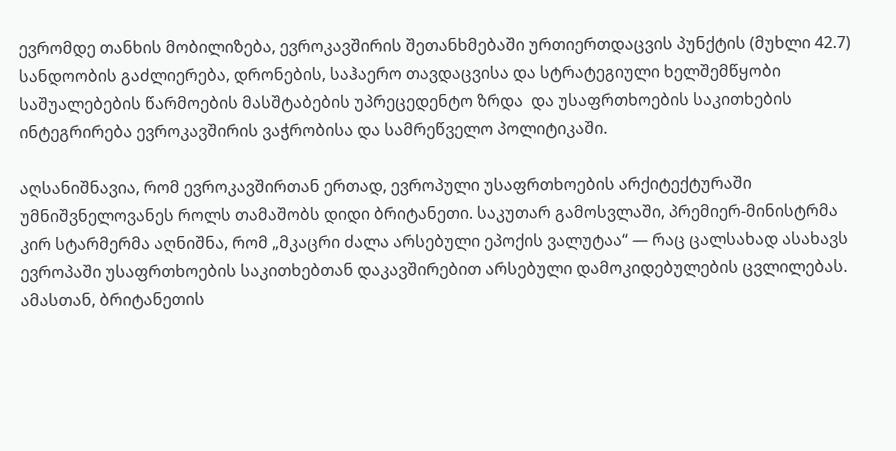ევრომდე თანხის მობილიზება, ევროკავშირის შეთანხმებაში ურთიერთდაცვის პუნქტის (მუხლი 42.7) სანდოობის გაძლიერება, დრონების, საჰაერო თავდაცვისა და სტრატეგიული ხელშემწყობი საშუალებების წარმოების მასშტაბების უპრეცედენტო ზრდა  და უსაფრთხოების საკითხების ინტეგრირება ევროკავშირის ვაჭრობისა და სამრეწველო პოლიტიკაში.

აღსანიშნავია, რომ ევროკავშირთან ერთად, ევროპული უსაფრთხოების არქიტექტურაში უმნიშვნელოვანეს როლს თამაშობს დიდი ბრიტანეთი. საკუთარ გამოსვლაში, პრემიერ-მინისტრმა კირ სტარმერმა აღნიშნა, რომ „მკაცრი ძალა არსებული ეპოქის ვალუტაა“ — რაც ცალსახად ასახავს ევროპაში უსაფრთხოების საკითხებთან დაკავშირებით არსებული დამოკიდებულების ცვლილებას. ამასთან, ბრიტანეთის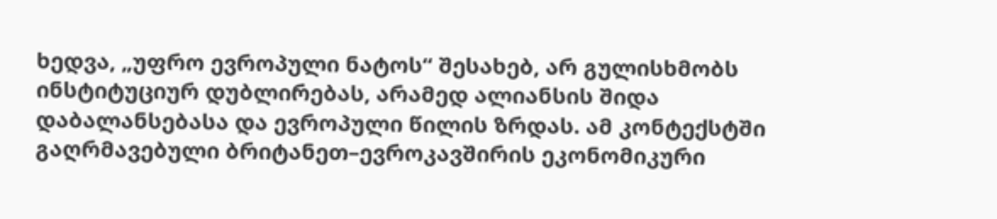ხედვა, „უფრო ევროპული ნატოს“ შესახებ, არ გულისხმობს ინსტიტუციურ დუბლირებას, არამედ ალიანსის შიდა დაბალანსებასა და ევროპული წილის ზრდას. ამ კონტექსტში გაღრმავებული ბრიტანეთ–ევროკავშირის ეკონომიკური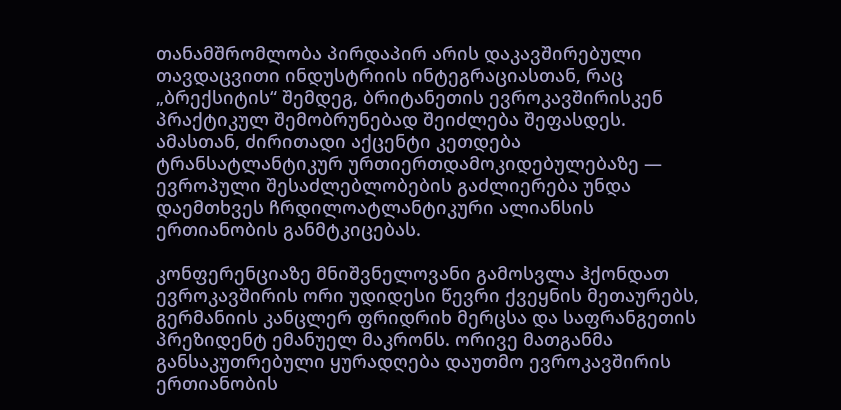თანამშრომლობა პირდაპირ არის დაკავშირებული თავდაცვითი ინდუსტრიის ინტეგრაციასთან, რაც „ბრექსიტის“ შემდეგ, ბრიტანეთის ევროკავშირისკენ პრაქტიკულ შემობრუნებად შეიძლება შეფასდეს. ამასთან, ძირითადი აქცენტი კეთდება ტრანსატლანტიკურ ურთიერთდამოკიდებულებაზე — ევროპული შესაძლებლობების გაძლიერება უნდა დაემთხვეს ჩრდილოატლანტიკური ალიანსის ერთიანობის განმტკიცებას.

კონფერენციაზე მნიშვნელოვანი გამოსვლა ჰქონდათ ევროკავშირის ორი უდიდესი წევრი ქვეყნის მეთაურებს, გერმანიის კანცლერ ფრიდრიხ მერცსა და საფრანგეთის პრეზიდენტ ემანუელ მაკრონს. ორივე მათგანმა განსაკუთრებული ყურადღება დაუთმო ევროკავშირის ერთიანობის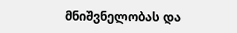მნიშვნელობას და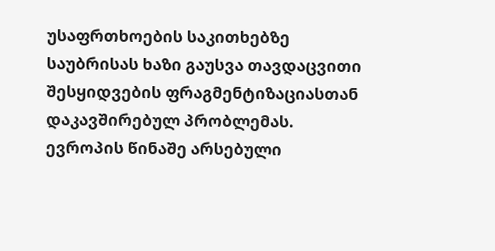უსაფრთხოების საკითხებზე საუბრისას ხაზი გაუსვა თავდაცვითი შესყიდვების ფრაგმენტიზაციასთან დაკავშირებულ პრობლემას. ევროპის წინაშე არსებული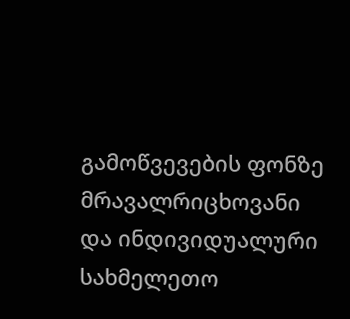გამოწვევების ფონზე მრავალრიცხოვანი და ინდივიდუალური სახმელეთო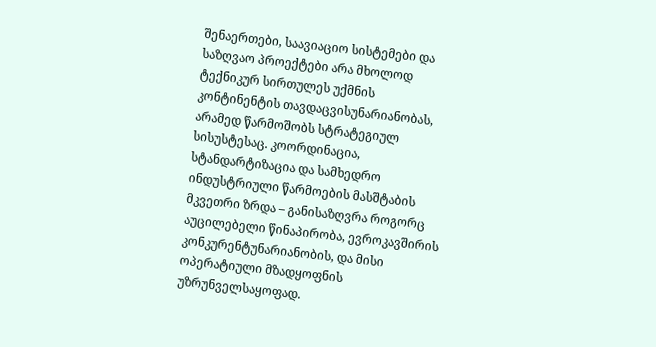შენაერთები, საავიაციო სისტემები და საზღვაო პროექტები არა მხოლოდ ტექნიკურ სირთულეს უქმნის კონტინენტის თავდაცვისუნარიანობას, არამედ წარმოშობს სტრატეგიულ სისუსტესაც. კოორდინაცია, სტანდარტიზაცია და სამხედრო ინდუსტრიული წარმოების მასშტაბის მკვეთრი ზრდა – განისაზღვრა როგორც აუცილებელი წინაპირობა, ევროკავშირის კონკურენტუნარიანობის, და მისი ოპერატიული მზადყოფნის უზრუნველსაყოფად.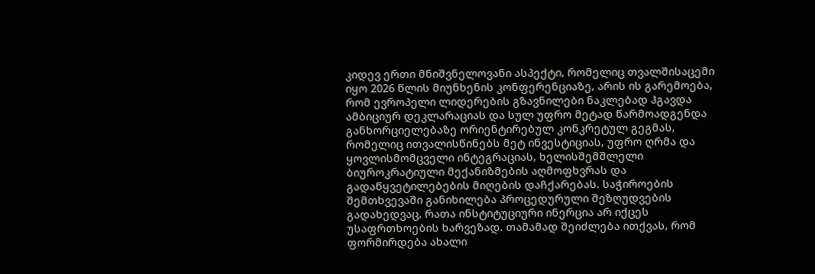კიდევ ერთი მნიშვნელოვანი ასპექტი, რომელიც თვალშისაცემი იყო 2026 წლის მიუნხენის კონფერენციაზე, არის ის გარემოება, რომ ევროპელი ლიდერების გზავნილები ნაკლებად ჰგავდა ამბიციურ დეკლარაციას და სულ უფრო მეტად წარმოადგენდა განხორციელებაზე ორიენტირებულ კონკრეტულ გეგმას, რომელიც ითვალისწინებს მეტ ინვესტიციას, უფრო ღრმა და ყოვლისმომცველი ინტეგრაციას, ხელისშემშლელი ბიუროკრატიული მექანიზმების აღმოფხვრას და გადაწყვეტილებების მიღების დაჩქარებას. საჭიროების შემთხვევაში განიხილება პროცედურული შეზღუდვების გადახედვაც, რათა ინსტიტუციური ინერცია არ იქცეს უსაფრთხოების ხარვეზად. თამამად შეიძლება ითქვას, რომ ფორმირდება ახალი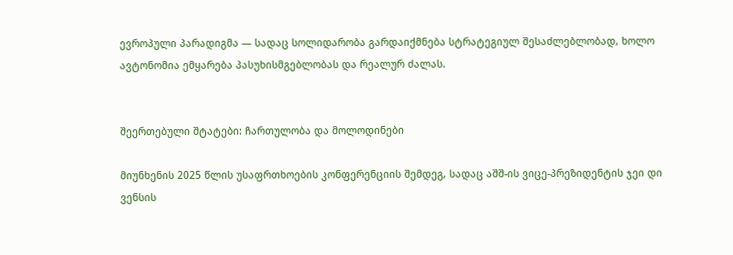ევროპული პარადიგმა — სადაც სოლიდარობა გარდაიქმნება სტრატეგიულ შესაძლებლობად, ხოლო ავტონომია ემყარება პასუხისმგებლობას და რეალურ ძალას.


შეერთებული შტატები: ჩართულობა და მოლოდინები

მიუნხენის 2025 წლის უსაფრთხოების კონფერენციის შემდეგ, სადაც აშშ-ის ვიცე-პრეზიდენტის ჯეი დი ვენსის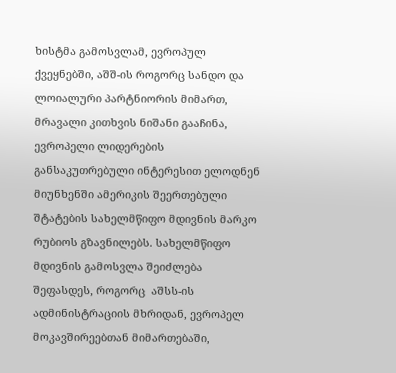ხისტმა გამოსვლამ, ევროპულ ქვეყნებში, აშშ-ის როგორც სანდო და ლოიალური პარტნიორის მიმართ, მრავალი კითხვის ნიშანი გააჩინა, ევროპელი ლიდერების განსაკუთრებული ინტერესით ელოდნენ მიუნხენში ამერიკის შეერთებული შტატების სახელმწიფო მდივნის მარკო რუბიოს გზავნილებს. სახელმწიფო მდივნის გამოსვლა შეიძლება შეფასდეს, როგორც  აშსს-ის ადმინისტრაციის მხრიდან, ევროპელ მოკავშირეებთან მიმართებაში,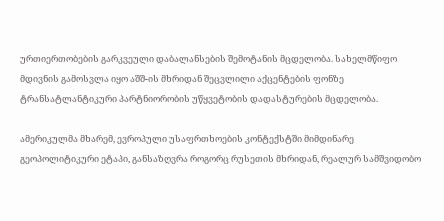ურთიერთობების გარკვეული დაბალანსების შემოტანის მცდელობა. სახელმწიფო მდივნის გამოსვლა იყო აშშ-ის მხრიდან შეცვლილი აქცენტების ფონზე ტრანსატლანტიკური პარტნიორობის უწყვეტობის დადასტურების მცდელობა.

ამერიკულმა მხარემ, ევროპული უსაფრთხოების კონტექსტში მიმდინარე გეოპოლიტიკური ეტაპი, განსაზღვრა როგორც რუსეთის მხრიდან, რეალურ სამშვიდობო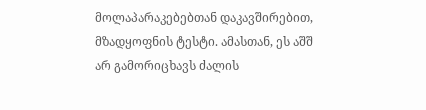მოლაპარაკებებთან დაკავშირებით, მზადყოფნის ტესტი. ამასთან, ეს აშშ არ გამორიცხავს ძალის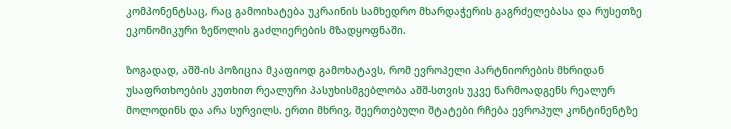კომპონენტსაც, რაც გამოიხატება უკრაინის სამხედრო მხარდაჭერის გაგრძელებასა და რუსეთზე ეკონომიკური ზეწოლის გაძლიერების მზადყოფნაში.

ზოგადად, აშშ-ის პოზიცია მკაფიოდ გამოხატავს, რომ ევროპელი პარტნიორების მხრიდან უსაფრთხოების კუთხით რეალური პასუხისმგებლობა აშშ-სთვის უკვე წარმოადგენს რეალურ მოლოდინს და არა სურვილს. ერთი მხრივ, შეერთებული შტატები რჩება ევროპულ კონტინენტზე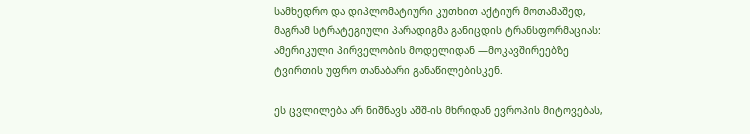სამხედრო და დიპლომატიური კუთხით აქტიურ მოთამაშედ, მაგრამ სტრატეგიული პარადიგმა განიცდის ტრანსფორმაციას: ამერიკული პირველობის მოდელიდან —მოკავშირეებზე  ტვირთის უფრო თანაბარი განაწილებისკენ.

ეს ცვლილება არ ნიშნავს აშშ-ის მხრიდან ევროპის მიტოვებას,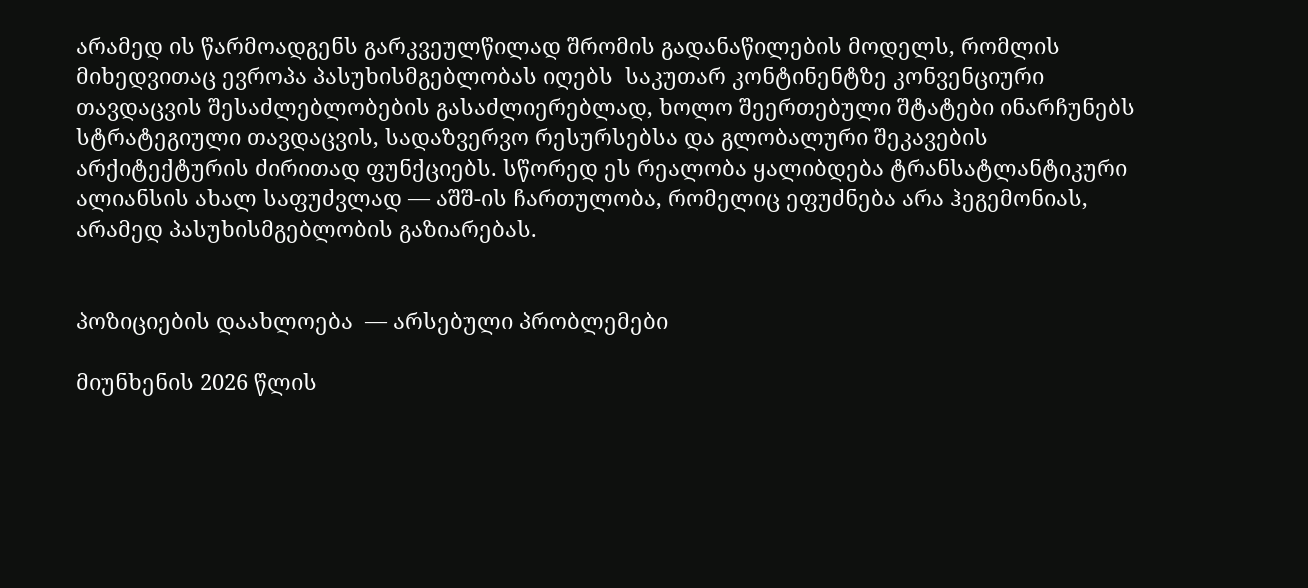არამედ ის წარმოადგენს გარკვეულწილად შრომის გადანაწილების მოდელს, რომლის მიხედვითაც ევროპა პასუხისმგებლობას იღებს  საკუთარ კონტინენტზე კონვენციური თავდაცვის შესაძლებლობების გასაძლიერებლად, ხოლო შეერთებული შტატები ინარჩუნებს სტრატეგიული თავდაცვის, სადაზვერვო რესურსებსა და გლობალური შეკავების არქიტექტურის ძირითად ფუნქციებს. სწორედ ეს რეალობა ყალიბდება ტრანსატლანტიკური ალიანსის ახალ საფუძვლად — აშშ-ის ჩართულობა, რომელიც ეფუძნება არა ჰეგემონიას, არამედ პასუხისმგებლობის გაზიარებას.


პოზიციების დაახლოება  — არსებული პრობლემები

მიუნხენის 2026 წლის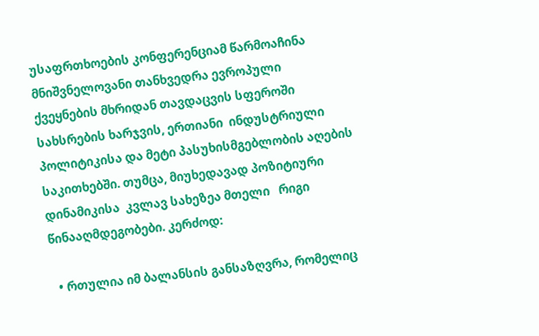უსაფრთხოების კონფერენციამ წარმოაჩინა მნიშვნელოვანი თანხვედრა ევროპული ქვეყნების მხრიდან თავდაცვის სფეროში სახსრების ხარჯვის, ერთიანი  ინდუსტრიული პოლიტიკისა და მეტი პასუხისმგებლობის აღების საკითხებში. თუმცა, მიუხედავად პოზიტიური დინამიკისა  კვლავ სახეზეა მთელი   რიგი წინააღმდეგობები. კერძოდ:

  • რთულია იმ ბალანსის განსაზღვრა, რომელიც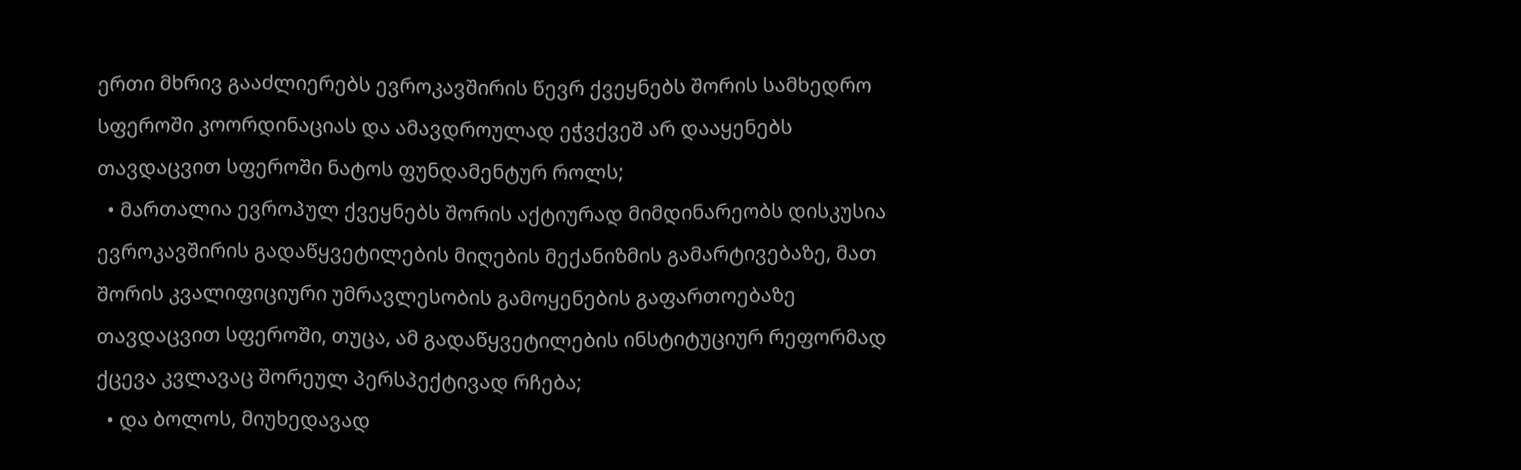ერთი მხრივ გააძლიერებს ევროკავშირის წევრ ქვეყნებს შორის სამხედრო სფეროში კოორდინაციას და ამავდროულად ეჭვქვეშ არ დააყენებს თავდაცვით სფეროში ნატოს ფუნდამენტურ როლს;
  • მართალია ევროპულ ქვეყნებს შორის აქტიურად მიმდინარეობს დისკუსია ევროკავშირის გადაწყვეტილების მიღების მექანიზმის გამარტივებაზე, მათ შორის კვალიფიციური უმრავლესობის გამოყენების გაფართოებაზე თავდაცვით სფეროში, თუცა, ამ გადაწყვეტილების ინსტიტუციურ რეფორმად ქცევა კვლავაც შორეულ პერსპექტივად რჩება;
  • და ბოლოს, მიუხედავად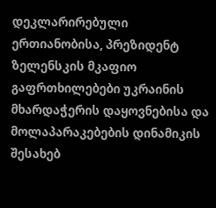დეკლარირებული ერთიანობისა, პრეზიდენტ ზელენსკის მკაფიო გაფრთხილებები უკრაინის მხარდაჭერის დაყოვნებისა და მოლაპარაკებების დინამიკის შესახებ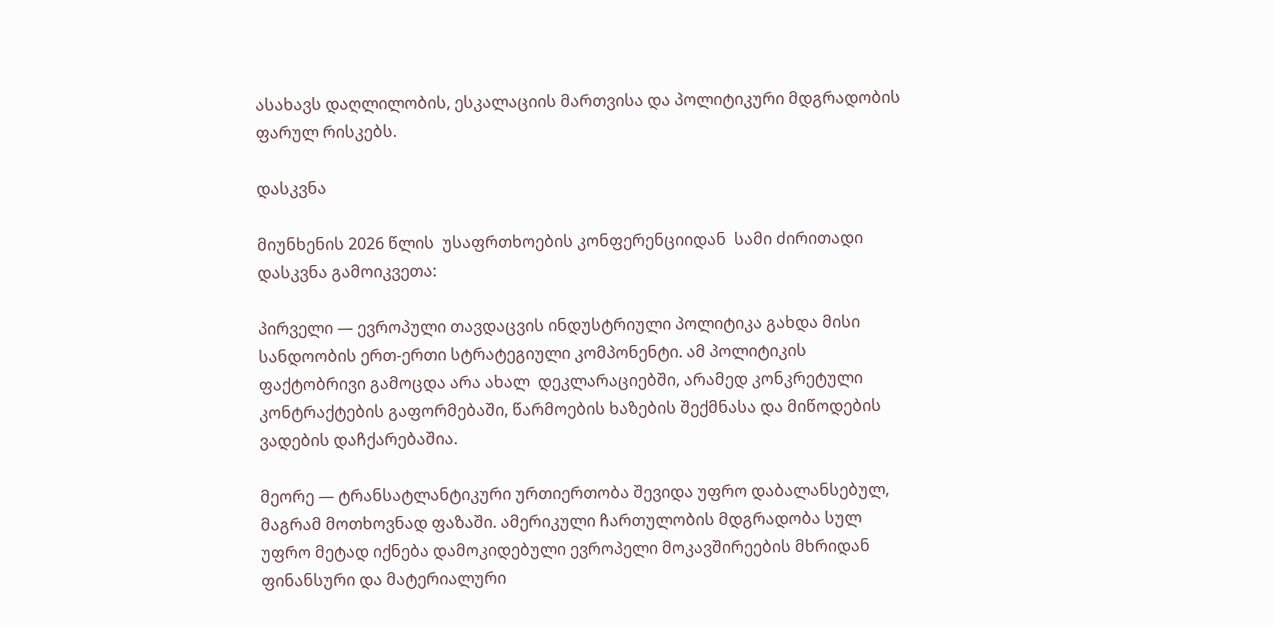ასახავს დაღლილობის, ესკალაციის მართვისა და პოლიტიკური მდგრადობის ფარულ რისკებს.

დასკვნა

მიუნხენის 2026 წლის  უსაფრთხოების კონფერენციიდან  სამი ძირითადი დასკვნა გამოიკვეთა:

პირველი — ევროპული თავდაცვის ინდუსტრიული პოლიტიკა გახდა მისი სანდოობის ერთ-ერთი სტრატეგიული კომპონენტი. ამ პოლიტიკის ფაქტობრივი გამოცდა არა ახალ  დეკლარაციებში, არამედ კონკრეტული კონტრაქტების გაფორმებაში, წარმოების ხაზების შექმნასა და მიწოდების ვადების დაჩქარებაშია.

მეორე — ტრანსატლანტიკური ურთიერთობა შევიდა უფრო დაბალანსებულ, მაგრამ მოთხოვნად ფაზაში. ამერიკული ჩართულობის მდგრადობა სულ უფრო მეტად იქნება დამოკიდებული ევროპელი მოკავშირეების მხრიდან ფინანსური და მატერიალური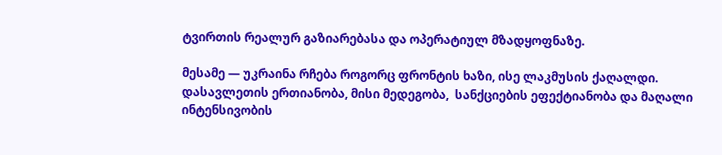ტვირთის რეალურ გაზიარებასა და ოპერატიულ მზადყოფნაზე.

მესამე — უკრაინა რჩება როგორც ფრონტის ხაზი, ისე ლაკმუსის ქაღალდი. დასავლეთის ერთიანობა, მისი მედეგობა,  სანქციების ეფექტიანობა და მაღალი ინტენსივობის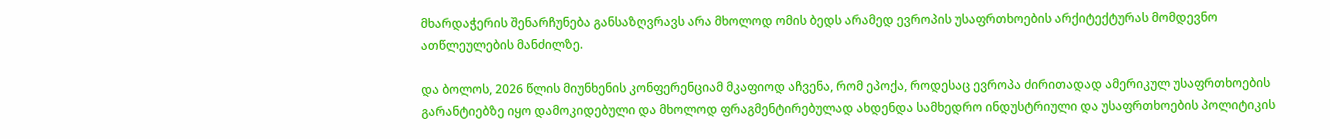მხარდაჭერის შენარჩუნება განსაზღვრავს არა მხოლოდ ომის ბედს არამედ ევროპის უსაფრთხოების არქიტექტურას მომდევნო ათწლეულების მანძილზე.

და ბოლოს, 2026 წლის მიუნხენის კონფერენციამ მკაფიოდ აჩვენა, რომ ეპოქა, როდესაც ევროპა ძირითადად ამერიკულ უსაფრთხოების გარანტიებზე იყო დამოკიდებული და მხოლოდ ფრაგმენტირებულად ახდენდა სამხედრო ინდუსტრიული და უსაფრთხოების პოლიტიკის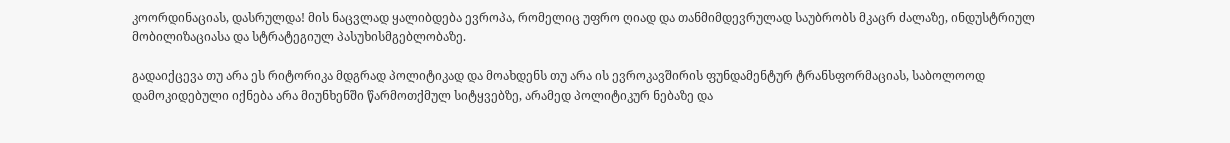კოორდინაციას, დასრულდა! მის ნაცვლად ყალიბდება ევროპა, რომელიც უფრო ღიად და თანმიმდევრულად საუბრობს მკაცრ ძალაზე, ინდუსტრიულ მობილიზაციასა და სტრატეგიულ პასუხისმგებლობაზე.

გადაიქცევა თუ არა ეს რიტორიკა მდგრად პოლიტიკად და მოახდენს თუ არა ის ევროკავშირის ფუნდამენტურ ტრანსფორმაციას, საბოლოოდ დამოკიდებული იქნება არა მიუნხენში წარმოთქმულ სიტყვებზე, არამედ პოლიტიკურ ნებაზე და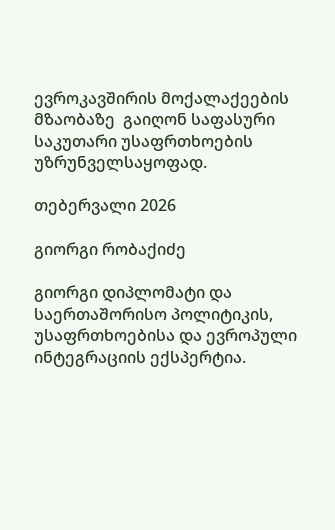ევროკავშირის მოქალაქეების მზაობაზე  გაიღონ საფასური საკუთარი უსაფრთხოების უზრუნველსაყოფად.

თებერვალი 2026

გიორგი რობაქიძე

გიორგი დიპლომატი და საერთაშორისო პოლიტიკის, უსაფრთხოებისა და ევროპული ინტეგრაციის ექსპერტია.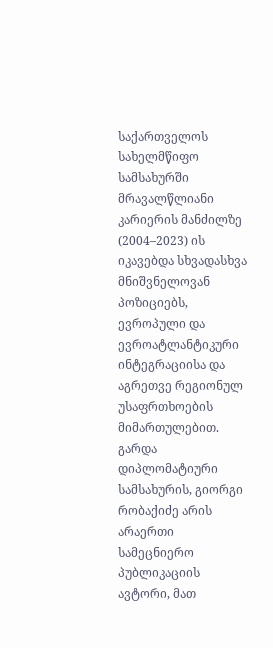საქართველოს სახელმწიფო სამსახურში მრავალწლიანი კარიერის მანძილზე (2004–2023) ის იკავებდა სხვადასხვა მნიშვნელოვან პოზიციებს, ევროპული და ევროატლანტიკური ინტეგრაციისა და აგრეთვე რეგიონულ უსაფრთხოების მიმართულებით. გარდა დიპლომატიური სამსახურის, გიორგი რობაქიძე არის არაერთი სამეცნიერო პუბლიკაციის ავტორი, მათ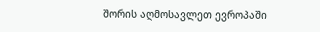შორის აღმოსავლეთ ევროპაში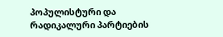პოპულისტური და რადიკალური პარტიების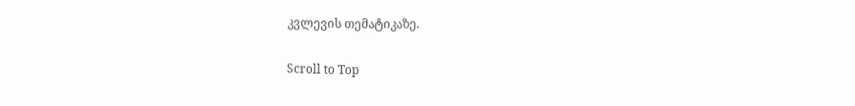კვლევის თემატიკაზე.

Scroll to Top